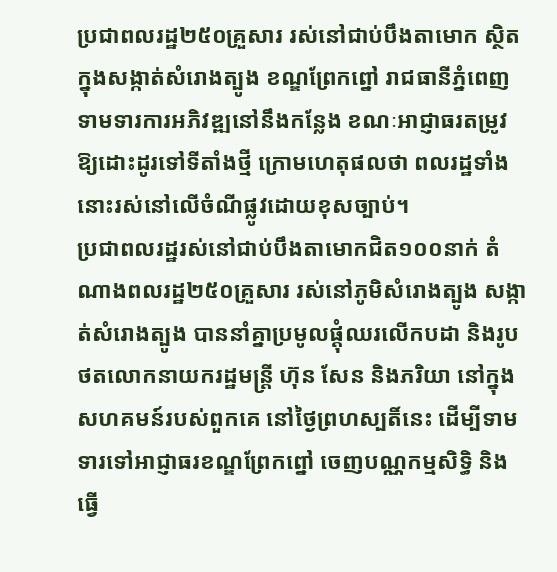ប្រជាពលរដ្ឋ២៥០គ្រួសារ រស់នៅជាប់បឹងតាមោក ស្ថិតក្នុងសង្កាត់សំរោងត្បូង ខណ្ឌព្រែកព្នៅ រាជធានីភ្នំពេញ ទាមទារការអភិវឌ្ឍនៅនឹងកន្លែង ខណៈអាជ្ញាធរតម្រូវឱ្យដោះដូរទៅទីតាំងថ្មី ក្រោមហេតុផលថា ពលរដ្ឋទាំងនោះរស់នៅលើចំណីផ្លូវដោយខុសច្បាប់។
ប្រជាពលរដ្ឋរស់នៅជាប់បឹងតាមោកជិត១០០នាក់ តំណាងពលរដ្ឋ២៥០គ្រួសារ រស់នៅភូមិសំរោងត្បូង សង្កាត់សំរោងត្បូង បាននាំគ្នាប្រមូលផ្តុំឈរលើកបដា និងរូបថតលោកនាយករដ្ឋមន្ត្រី ហ៊ុន សែន និងភរិយា នៅក្នុងសហគមន៍របស់ពួកគេ នៅថ្ងៃព្រហស្បតិ៍នេះ ដើម្បីទាមទារទៅអាជ្ញាធរខណ្ឌព្រែកព្នៅ ចេញបណ្ណកម្មសិទ្ធិ និងធ្វើ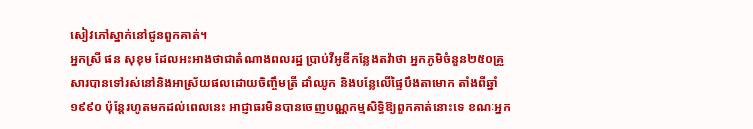សៀវភៅស្នាក់នៅជូនពួកគាត់។
អ្នកស្រី ផន សុខុម ដែលអះអាងថាជាតំណាងពលរដ្ឋ ប្រាប់វីអូឌីកន្លែងតវ៉ាថា អ្នកភូមិចំនួន២៥០គ្រួសារបានទៅរស់នៅនិងអាស្រ័យផលដោយចិញ្ចឹមត្រី ដាំឈូក និងបន្លែលើផ្ទៃបឹងតាមោក តាំងពីឆ្នាំ១៩៩០ ប៉ុន្តែរហូតមកដល់ពេលនេះ អាជ្ញាធរមិនបានចេញបណ្ណកម្មសិទ្ធិឱ្យពួកគាត់នោះទេ ខណៈអ្នក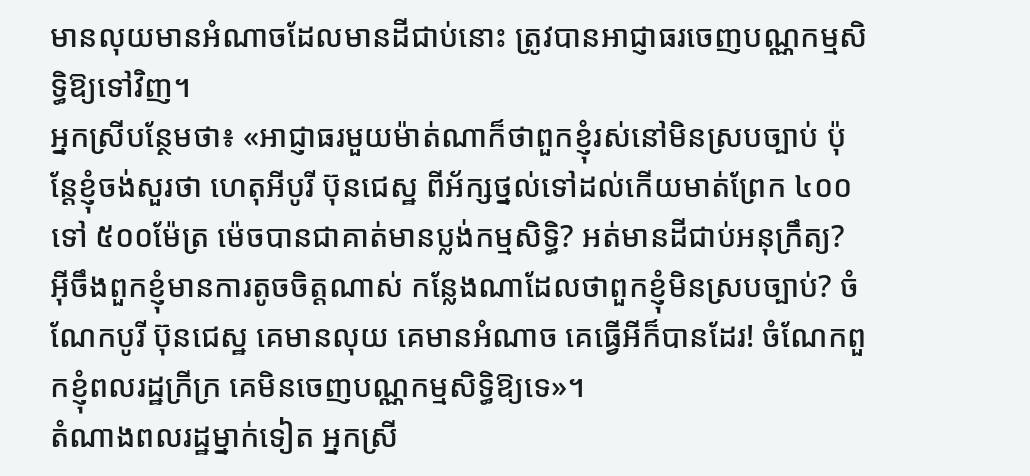មានលុយមានអំណាចដែលមានដីជាប់នោះ ត្រូវបានអាជ្ញាធរចេញបណ្ណកម្មសិទ្ធិឱ្យទៅវិញ។
អ្នកស្រីបន្ថែមថា៖ «អាជ្ញាធរមួយម៉ាត់ណាក៏ថាពួកខ្ញុំរស់នៅមិនស្របច្បាប់ ប៉ុន្តែខ្ញុំចង់សួរថា ហេតុអីបូរី ប៊ុនជេស្ឋ ពីអ័ក្សថ្នល់ទៅដល់កើយមាត់ព្រែក ៤០០ ទៅ ៥០០ម៉ែត្រ ម៉េចបានជាគាត់មានប្លង់កម្មសិទ្ធិ? អត់មានដីជាប់អនុក្រឹត្យ? អ៊ីចឹងពួកខ្ញុំមានការតូចចិត្តណាស់ កន្លែងណាដែលថាពួកខ្ញុំមិនស្របច្បាប់? ចំណែកបូរី ប៊ុនជេស្ឋ គេមានលុយ គេមានអំណាច គេធ្វើអីក៏បានដែរ! ចំណែកពួកខ្ញុំពលរដ្ឋក្រីក្រ គេមិនចេញបណ្ណកម្មសិទ្ធិឱ្យទេ»។
តំណាងពលរដ្ឋម្នាក់ទៀត អ្នកស្រី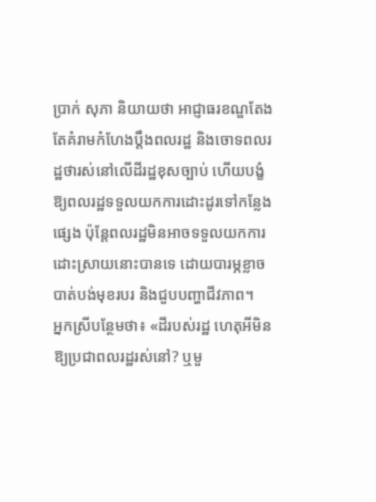ប្រាក់ សុភា និយាយថា អាជ្ញាធរខណ្ឌតែងតែគំរាមកំហែងប្តឹងពលរដ្ឋ និងចោទពលរដ្ឋថារស់នៅលើដីរដ្ឋខុសច្បាប់ ហើយបង្ខំឱ្យពលរដ្ឋទទួលយកការដោះដូរទៅកន្លែងផ្សេង ប៉ុន្តែពលរដ្ឋមិនអាចទទួលយកការដោះស្រាយនោះបានទេ ដោយបារម្ភខ្លាចបាត់បង់មុខរបរ និងជួបបញ្ហាជីវភាព។
អ្នកស្រីបន្ថែមថា៖ «ដីរបស់រដ្ឋ ហេតុអីមិនឱ្យប្រជាពលរដ្ឋរស់នៅ? ឬមួ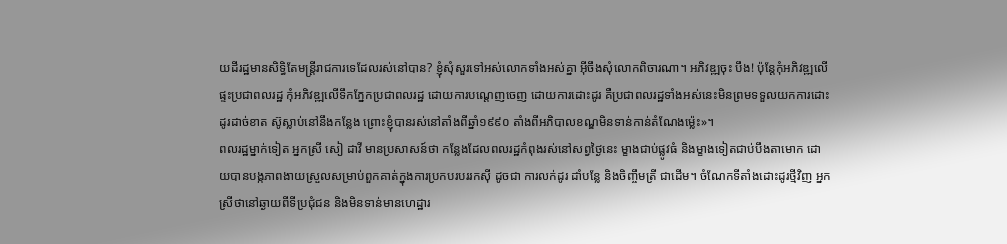យដីរដ្ឋមានសិទ្ធិតែមន្ត្រីរាជការទេដែលរស់នៅបាន? ខ្ញុំសុំសួរទៅអស់លោកទាំងអស់គ្នា អ៊ីចឹងសុំលោកពិចារណា។ អភិវឌ្ឍចុះ បឹង! ប៉ុន្តែកុំអភិវឌ្ឍលើផ្ទះប្រជាពលរដ្ឋ កុំអភិវឌ្ឍលើទឹកភ្នែកប្រជាពលរដ្ឋ ដោយការបណ្តេញចេញ ដោយការដោះដូរ គឺប្រជាពលរដ្ឋទាំងអស់នេះមិនព្រមទទួលយកការដោះដូរដាច់ខាត ស៊ូស្លាប់នៅនឹងកន្លែង ព្រោះខ្ញុំបានរស់នៅតាំងពីឆ្នាំ១៩៩០ តាំងពីអភិបាលខណ្ឌមិនទាន់កាន់តំណែងម៉្លេះ»។
ពលរដ្ឋម្នាក់ទៀត អ្នកស្រី សៀ ដាវី មានប្រសាសន៍ថា កន្លែងដែលពលរដ្ឋកំពុងរស់នៅសព្វថ្ងៃនេះ ម្ខាងជាប់ផ្លូវធំ និងម្ខាងទៀតជាប់បឹងតាមោក ដោយបានបង្កភាពងាយស្រួលសម្រាប់ពួកគាត់ក្នុងការប្រកបរបររកស៊ី ដូចជា ការលក់ដូរ ដាំបន្លែ និងចិញ្ចឹមត្រី ជាដើម។ ចំណែកទីតាំងដោះដូរថ្មីវិញ អ្នកស្រីថានៅឆ្ងាយពីទីប្រជុំជន និងមិនទាន់មានហេដ្ឋារ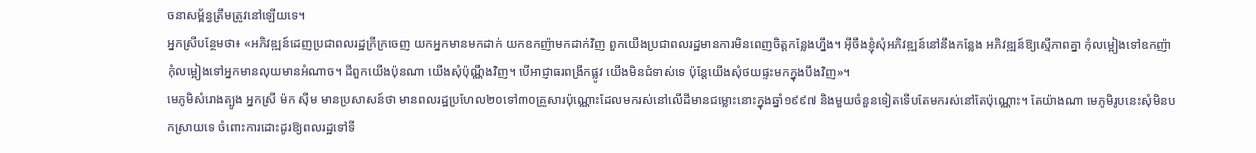ចនាសម្ព័ន្ធត្រឹមត្រូវនៅឡើយទេ។
អ្នកស្រីបន្ថែមថា៖ «អភិវឌ្ឍន៍ដេញប្រជាពលរដ្ឋក្រីក្រចេញ យកអ្នកមានមកដាក់ យកឧកញ៉ាមកដាក់វិញ ពួកយើងប្រជាពលរដ្ឋមានការមិនពេញចិត្តកន្លែងហ្នឹង។ អ៊ីចឹងខ្ញុំសុំអភិវឌ្ឍន៍នៅនឹងកន្លែង អភិវឌ្ឍន៍ឱ្យស្មើភាពគ្នា កុំលម្អៀងទៅឧកញ៉ា កុំលម្អៀងទៅអ្នកមានលុយមានអំណាច។ ដីពួកយើងប៉ុនណា យើងសុំប៉ុណ្ណឹងវិញ។ បើអាជ្ញាធរពង្រីកផ្លូវ យើងមិនជំទាស់ទេ ប៉ុន្តែយើងសុំថយផ្ទះមកក្នុងបឹងវិញ»។
មេភូមិសំរោងត្បូង អ្នកស្រី ម៉ក ស៊ីម មានប្រសាសន៍ថា មានពលរដ្ឋប្រហែល២០ទៅ៣០គ្រួសារប៉ុណ្ណោះដែលមករស់នៅលើដីមានជម្លោះនោះក្នុងឆ្នាំ១៩៩៧ និងមួយចំនួនទៀតទើបតែមករស់នៅតែប៉ុណ្ណោះ។ តែយ៉ាងណា មេភូមិរូបនេះសុំមិនបកស្រាយទេ ចំពោះការដោះដូរឱ្យពលរដ្ឋទៅទី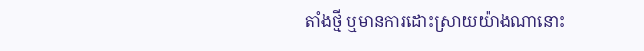តាំងថ្មី ឬមានការដោះស្រាយយ៉ាងណានោះ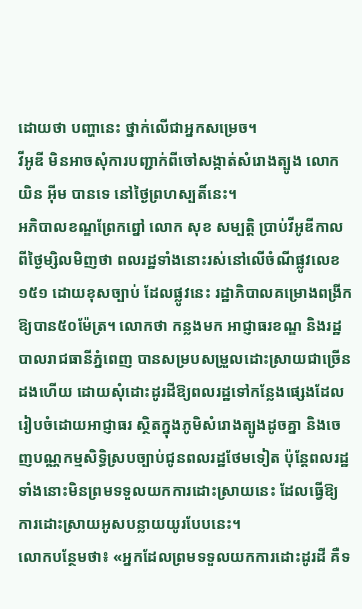ដោយថា បញ្ហានេះ ថ្នាក់លើជាអ្នកសម្រេច។
វីអូឌី មិនអាចសុំការបញ្ជាក់ពីចៅសង្កាត់សំរោងត្បូង លោក យិន អ៊ីម បានទេ នៅថ្ងៃព្រហស្បតិ៍នេះ។
អភិបាលខណ្ឌព្រែកព្នៅ លោក សុខ សម្បត្តិ ប្រាប់វីអូឌីកាលពីថ្ងៃម្សិលមិញថា ពលរដ្ឋទាំងនោះរស់នៅលើចំណីផ្លូវលេខ១៥១ ដោយខុសច្បាប់ ដែលផ្លូវនេះ រដ្ឋាភិបាលគម្រោងពង្រីកឱ្យបាន៥០ម៉ែត្រ។ លោកថា កន្លងមក អាជ្ញាធរខណ្ឌ និងរដ្ឋបាលរាជធានីភ្នំពេញ បានសម្របសម្រួលដោះស្រាយជាច្រើនដងហើយ ដោយសុំដោះដូរដីឱ្យពលរដ្ឋទៅកន្លែងផ្សេងដែលរៀបចំដោយអាជ្ញាធរ ស្ថិតក្នុងភូមិសំរោងត្បូងដូចគ្នា និងចេញបណ្ណកម្មសិទ្ធិស្របច្បាប់ជូនពលរដ្ឋថែមទៀត ប៉ុន្តែពលរដ្ឋទាំងនោះមិនព្រមទទួលយកការដោះស្រាយនេះ ដែលធ្វើឱ្យការដោះស្រាយអូសបន្លាយយូរបែបនេះ។
លោកបន្ថែមថា៖ «អ្នកដែលព្រមទទួលយកការដោះដូរដី គឺទ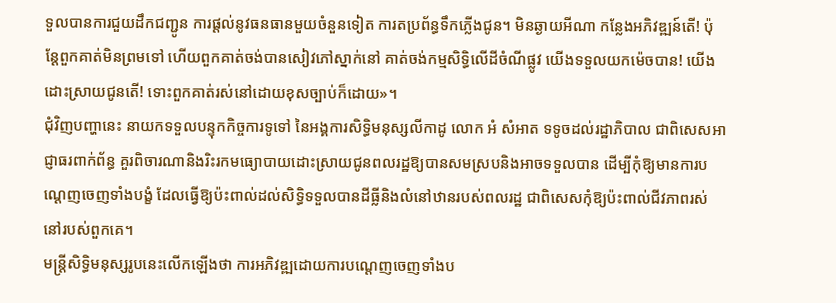ទួលបានការជួយដឹកជញ្ជូន ការផ្តល់នូវធនធានមួយចំនួនទៀត ការតប្រព័ន្ធទឹកភ្លើងជូន។ មិនឆ្ងាយអីណា កន្លែងអភិវឌ្ឍន៍តើ! ប៉ុន្តែពួកគាត់មិនព្រមទៅ ហើយពួកគាត់ចង់បានសៀវភៅស្នាក់នៅ គាត់ចង់កម្មសិទ្ធិលើដីចំណីផ្លូវ យើងទទួលយកម៉េចបាន! យើងដោះស្រាយជូនតើ! ទោះពួកគាត់រស់នៅដោយខុសច្បាប់ក៏ដោយ»។
ជុំវិញបញ្ហានេះ នាយកទទួលបន្ទុកកិច្ចការទូទៅ នៃអង្គការសិទ្ធិមនុស្សលីកាដូ លោក អំ សំអាត ទទូចដល់រដ្ឋាភិបាល ជាពិសេសអាជ្ញាធរពាក់ព័ន្ធ គួរពិចារណានិងរិះរកមធ្យោបាយដោះស្រាយជូនពលរដ្ឋឱ្យបានសមស្របនិងអាចទទួលបាន ដើម្បីកុំឱ្យមានការបណ្តេញចេញទាំងបង្ខំ ដែលធ្វើឱ្យប៉ះពាល់ដល់សិទ្ធិទទួលបានដីធ្លីនិងលំនៅឋានរបស់ពលរដ្ឋ ជាពិសេសកុំឱ្យប៉ះពាល់ជីវភាពរស់នៅរបស់ពួកគេ។
មន្ត្រីសិទ្ធិមនុស្សរូបនេះលើកឡើងថា ការអភិវឌ្ឍដោយការបណ្តេញចេញទាំងប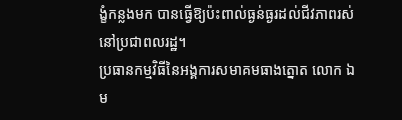ង្ខំកន្លងមក បានធ្វើឱ្យប៉ះពាល់ធ្ងន់ធ្ងរដល់ជីវភាពរស់នៅប្រជាពលរដ្ឋ។
ប្រធានកម្មវិធីនៃអង្គការសមាគមធាងត្នោត លោក ឯម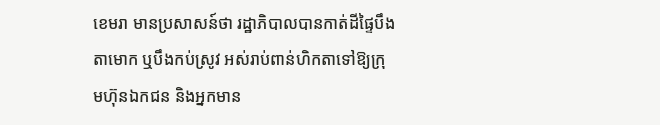ខេមរា មានប្រសាសន៍ថា រដ្ឋាភិបាលបានកាត់ដីផ្ទៃបឹងតាមោក ឬបឹងកប់ស្រូវ អស់រាប់ពាន់ហិកតាទៅឱ្យក្រុមហ៊ុនឯកជន និងអ្នកមាន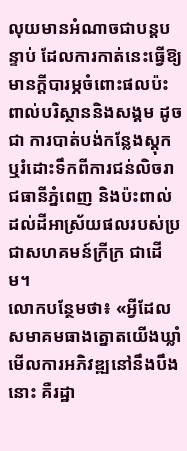លុយមានអំណាចជាបន្តបន្ទាប់ ដែលការកាត់នេះធ្វើឱ្យមានក្ដីបារម្ភចំពោះផលប៉ះពាល់បរិស្ថាននិងសង្គម ដូចជា ការបាត់បង់កន្លែងស្តុកឬរំដោះទឹកពីការជន់លិចរាជធានីភ្នំពេញ និងប៉ះពាល់ដល់ដីអាស្រ័យផលរបស់ប្រជាសហគមន៍ក្រីក្រ ជាដើម។
លោកបន្ថែមថា៖ «អ្វីដែលសមាគមធាងត្នោតយើងឃ្លាំមើលការអភិវឌ្ឍនៅនឹងបឹងនោះ គឺរដ្ឋា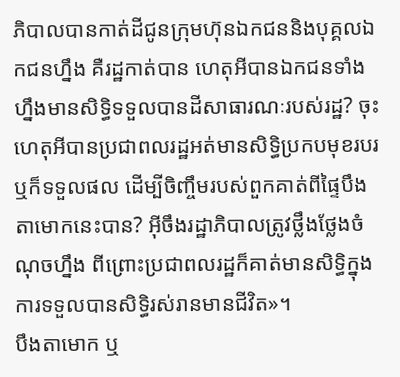ភិបាលបានកាត់ដីជូនក្រុមហ៊ុនឯកជននិងបុគ្គលឯកជនហ្នឹង គឺរដ្ឋកាត់បាន ហេតុអីបានឯកជនទាំងហ្នឹងមានសិទ្ធិទទួលបានដីសាធារណៈរបស់រដ្ឋ? ចុះហេតុអីបានប្រជាពលរដ្ឋអត់មានសិទ្ធិប្រកបមុខរបរ ឬក៏ទទួលផល ដើម្បីចិញ្ចឹមរបស់ពួកគាត់ពីផ្ទៃបឹងតាមោកនេះបាន? អ៊ីចឹងរដ្ឋាភិបាលត្រូវថ្លឹងថ្លែងចំណុចហ្នឹង ពីព្រោះប្រជាពលរដ្ឋក៏គាត់មានសិទ្ធិក្នុងការទទួលបានសិទ្ធិរស់រានមានជីវិត»។
បឹងតាមោក ឬ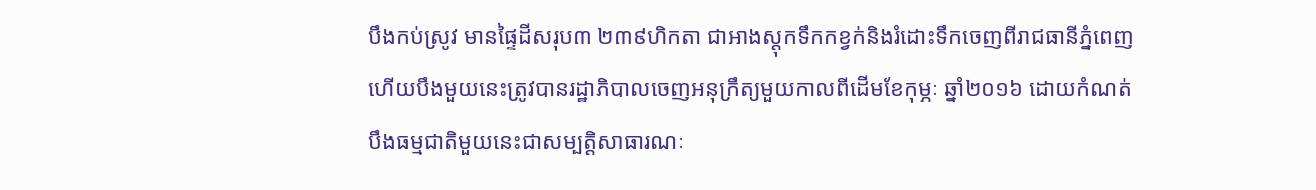បឹងកប់ស្រូវ មានផ្ទៃដីសរុប៣ ២៣៩ហិកតា ជាអាងស្ដុកទឹកកខ្វក់និងរំដោះទឹកចេញពីរាជធានីភ្នំពេញ ហើយបឹងមួយនេះត្រូវបានរដ្ឋាភិបាលចេញអនុក្រឹត្យមួយកាលពីដើមខែកុម្ភៈ ឆ្នាំ២០១៦ ដោយកំណត់បឹងធម្មជាតិមួយនេះជាសម្បតិ្តសាធារណៈ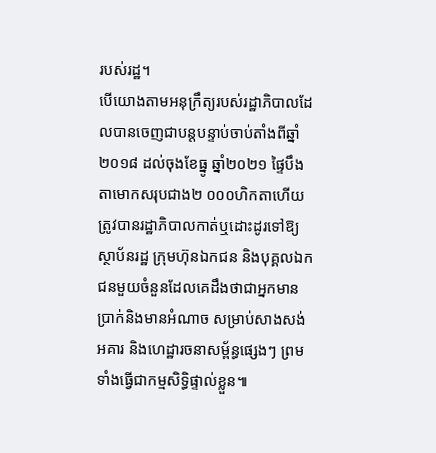របស់រដ្ឋ។
បើយោងតាមអនុក្រឹត្យរបស់រដ្ឋាភិបាលដែលបានចេញជាបន្តបន្ទាប់ចាប់តាំងពីឆ្នាំ២០១៨ ដល់ចុងខែធ្នូ ឆ្នាំ២០២១ ផ្ទៃបឹងតាមោកសរុបជាង២ ០០០ហិកតាហើយត្រូវបានរដ្ឋាភិបាលកាត់ឬដោះដូរទៅឱ្យស្ថាប័នរដ្ឋ ក្រុមហ៊ុនឯកជន និងបុគ្គលឯកជនមួយចំនួនដែលគេដឹងថាជាអ្នកមានប្រាក់និងមានអំណាច សម្រាប់សាងសង់អគារ និងហេដ្ឋារចនាសម្ព័ន្ធផ្សេងៗ ព្រមទាំងធ្វើជាកម្មសិទ្ធិផ្ទាល់ខ្លួន៕